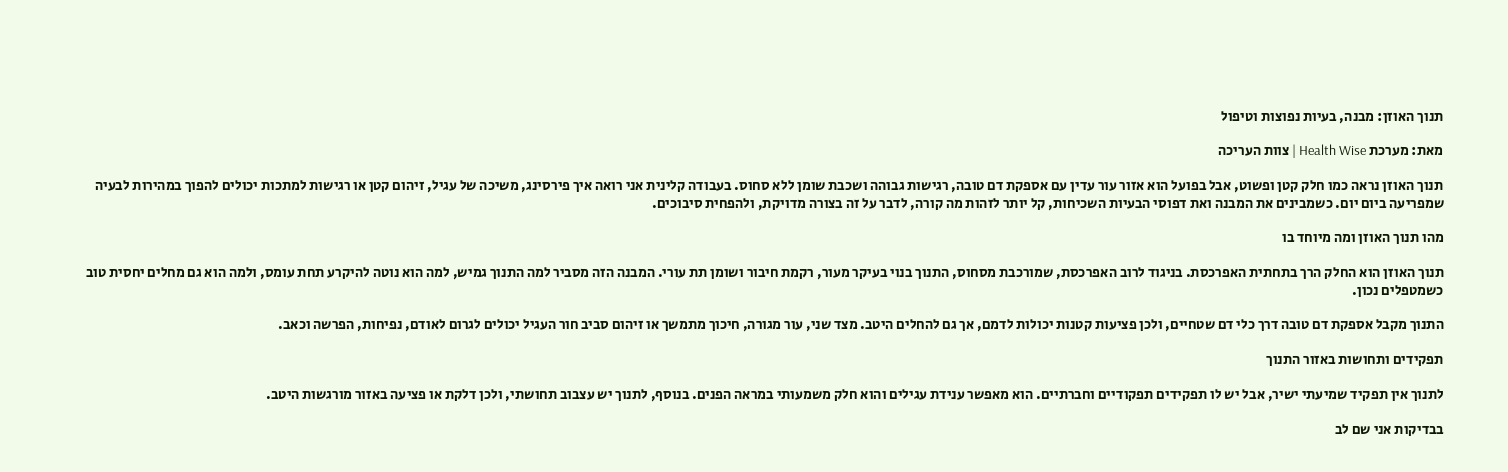תנוך האוזן: מבנה, בעיות נפוצות וטיפול

מאת: מערכת Health Wise | צוות העריכה

תנוך האוזן נראה כמו חלק קטן ופשוט, אבל בפועל הוא אזור עור עדין עם אספקת דם טובה, רגישות גבוהה ושכבת שומן ללא סחוס. בעבודה קלינית אני רואה איך פירסינג, משיכה של עגיל, זיהום קטן או רגישות למתכות יכולים להפוך במהירות לבעיה שמפריעה ביום יום. כשמבינים את המבנה ואת דפוסי הבעיות השכיחות, קל יותר לזהות מה קורה, לדבר על זה בצורה מדויקת, ולהפחית סיבוכים.

מהו תנוך האוזן ומה מיוחד בו

תנוך האוזן הוא החלק הרך בתחתית האפרכסת. בניגוד לרוב האפרכסת, שמורכבת מסחוס, התנוך בנוי בעיקר מעור, רקמת חיבור ושומן תת עורי. המבנה הזה מסביר למה התנוך גמיש, למה הוא נוטה להיקרע תחת עומס, ולמה הוא גם מחלים יחסית טוב כשמטפלים נכון.

התנוך מקבל אספקת דם טובה דרך כלי דם שטחיים, ולכן פציעות קטנות יכולות לדמם, אך גם להחלים היטב. מצד שני, עור מגורה, חיכוך מתמשך או זיהום סביב חור העגיל יכולים לגרום לאודם, נפיחות, הפרשה וכאב.

תפקידים ותחושות באזור התנוך

לתנוך אין תפקיד שמיעתי ישיר, אבל יש לו תפקידים תפקודיים וחברתיים. הוא מאפשר ענידת עגילים והוא חלק משמעותי במראה הפנים. בנוסף, לתנוך יש עצבוב תחושתי, ולכן דלקת או פציעה באזור מורגשות היטב.

בבדיקות אני שם לב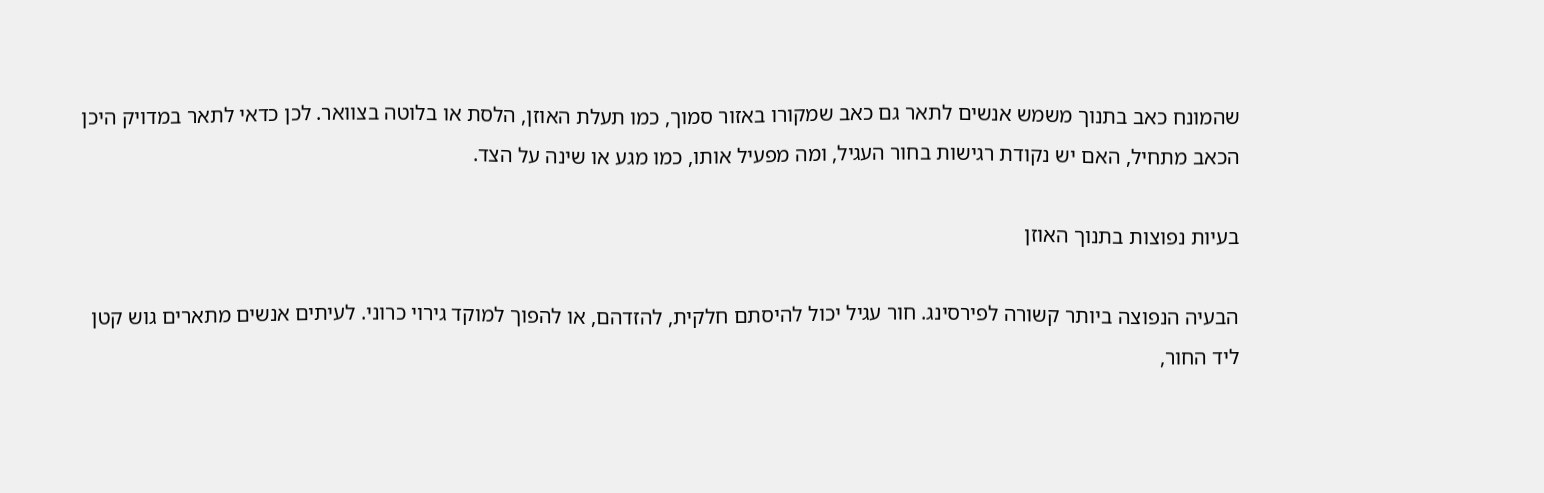שהמונח כאב בתנוך משמש אנשים לתאר גם כאב שמקורו באזור סמוך, כמו תעלת האוזן, הלסת או בלוטה בצוואר. לכן כדאי לתאר במדויק היכן הכאב מתחיל, האם יש נקודת רגישות בחור העגיל, ומה מפעיל אותו, כמו מגע או שינה על הצד.

בעיות נפוצות בתנוך האוזן

הבעיה הנפוצה ביותר קשורה לפירסינג. חור עגיל יכול להיסתם חלקית, להזדהם, או להפוך למוקד גירוי כרוני. לעיתים אנשים מתארים גוש קטן ליד החור,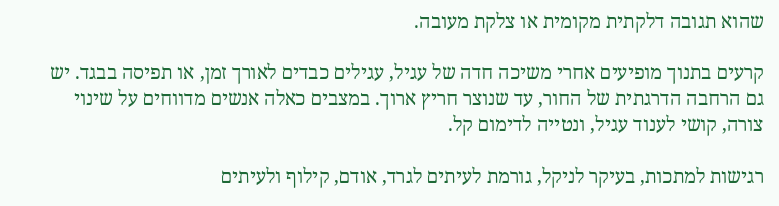שהוא תגובה דלקתית מקומית או צלקת מעובה.

קרעים בתנוך מופיעים אחרי משיכה חדה של עגיל, עגילים כבדים לאורך זמן, או תפיסה בבגד. יש גם הרחבה הדרגתית של החור, עד שנוצר חריץ ארוך. במצבים כאלה אנשים מדווחים על שינוי צורה, קושי לענוד עגיל, ונטייה לדימום קל.

רגישות למתכות, בעיקר לניקל, גורמת לעיתים לגרד, אודם, קילוף ולעיתים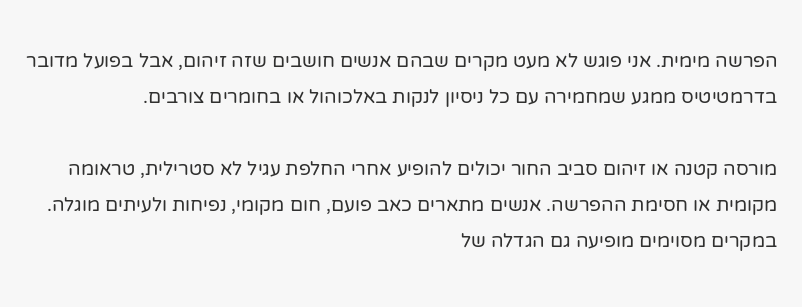הפרשה מימית. אני פוגש לא מעט מקרים שבהם אנשים חושבים שזה זיהום, אבל בפועל מדובר בדרמטיטיס ממגע שמחמירה עם כל ניסיון לנקות באלכוהול או בחומרים צורבים.

מורסה קטנה או זיהום סביב החור יכולים להופיע אחרי החלפת עגיל לא סטרילית, טראומה מקומית או חסימת ההפרשה. אנשים מתארים כאב פועם, חום מקומי, נפיחות ולעיתים מוגלה. במקרים מסוימים מופיעה גם הגדלה של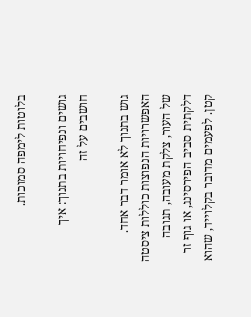בלוטות לימפה סמוכות.

גושים ונפיחויות בתנוך: איך חושבים על זה

גוש בתנוך לא אומר דבר אחד. האפשרויות הנפוצות כוללות ציסטה של העור, צלקת מעובה, תגובה דלקתית סביב הפירסינג, או גוף זר קטן. לפעמים מדובר בקלוייד, שהוא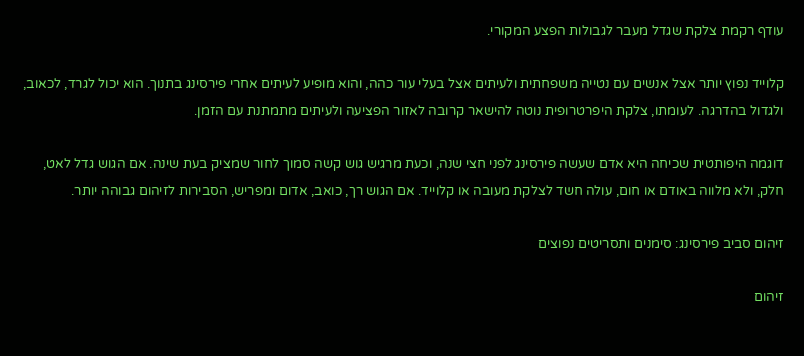עודף רקמת צלקת שגדל מעבר לגבולות הפצע המקורי.

קלוייד נפוץ יותר אצל אנשים עם נטייה משפחתית ולעיתים אצל בעלי עור כהה, והוא מופיע לעיתים אחרי פירסינג בתנוך. הוא יכול לגרד, לכאוב, ולגדול בהדרגה. לעומתו, צלקת היפרטרופית נוטה להישאר קרובה לאזור הפציעה ולעיתים מתמתנת עם הזמן.

דוגמה היפותטית שכיחה היא אדם שעשה פירסינג לפני חצי שנה, וכעת מרגיש גוש קשה סמוך לחור שמציק בעת שינה. אם הגוש גדל לאט, חלק, ולא מלווה באודם או חום, עולה חשד לצלקת מעובה או קלוייד. אם הגוש רך, כואב, אדום ומפריש, הסבירות לזיהום גבוהה יותר.

זיהום סביב פירסינג: סימנים ותסריטים נפוצים

זיהום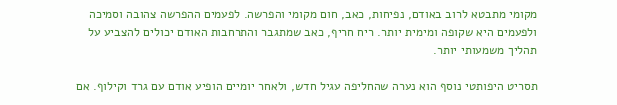מקומי מתבטא לרוב באודם, נפיחות, כאב, חום מקומי והפרשה. לפעמים ההפרשה צהובה וסמיכה ולפעמים היא שקופה ומימית יותר. ריח חריף, כאב שמתגבר והתרחבות האודם יכולים להצביע על תהליך משמעותי יותר.

תסריט היפותטי נוסף הוא נערה שהחליפה עגיל חדש, ולאחר יומיים הופיע אודם עם גרד וקילוף. אם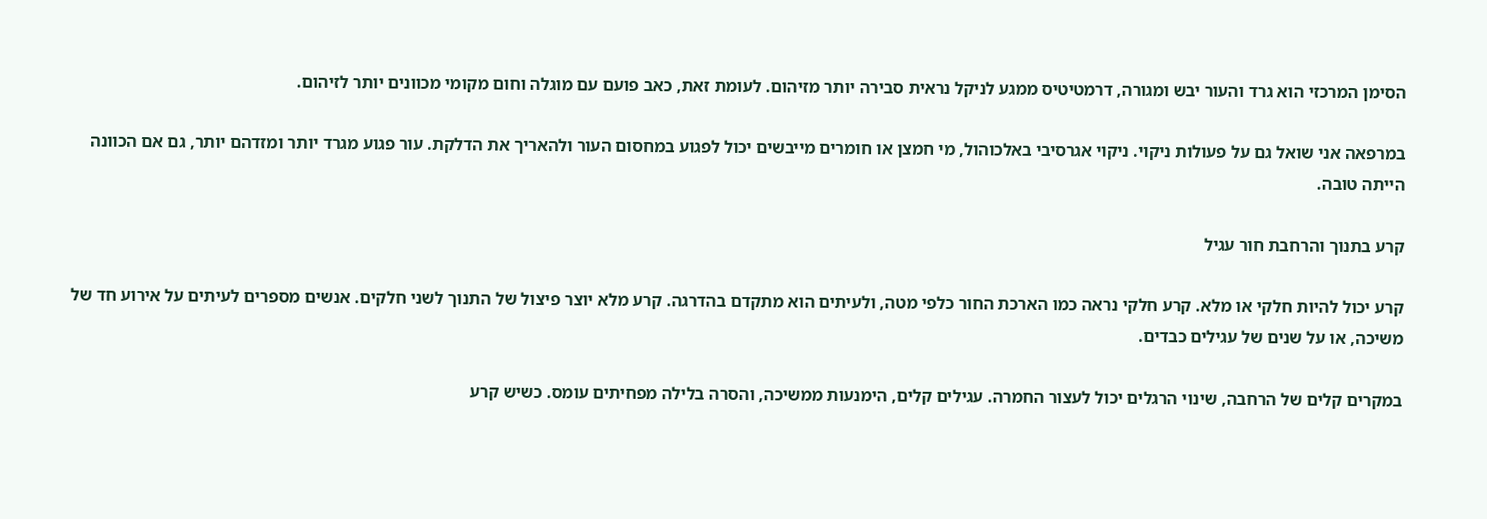הסימן המרכזי הוא גרד והעור יבש ומגורה, דרמטיטיס ממגע לניקל נראית סבירה יותר מזיהום. לעומת זאת, כאב פועם עם מוגלה וחום מקומי מכוונים יותר לזיהום.

במרפאה אני שואל גם על פעולות ניקוי. ניקוי אגרסיבי באלכוהול, מי חמצן או חומרים מייבשים יכול לפגוע במחסום העור ולהאריך את הדלקת. עור פגוע מגרד יותר ומזדהם יותר, גם אם הכוונה הייתה טובה.

קרע בתנוך והרחבת חור עגיל

קרע יכול להיות חלקי או מלא. קרע חלקי נראה כמו הארכת החור כלפי מטה, ולעיתים הוא מתקדם בהדרגה. קרע מלא יוצר פיצול של התנוך לשני חלקים. אנשים מספרים לעיתים על אירוע חד של משיכה, או על שנים של עגילים כבדים.

במקרים קלים של הרחבה, שינוי הרגלים יכול לעצור החמרה. עגילים קלים, הימנעות ממשיכה, והסרה בלילה מפחיתים עומס. כשיש קרע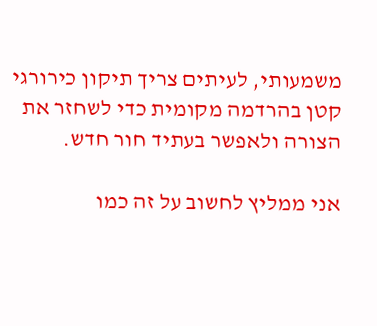משמעותי, לעיתים צריך תיקון כירורגי קטן בהרדמה מקומית כדי לשחזר את הצורה ולאפשר בעתיד חור חדש.

אני ממליץ לחשוב על זה כמו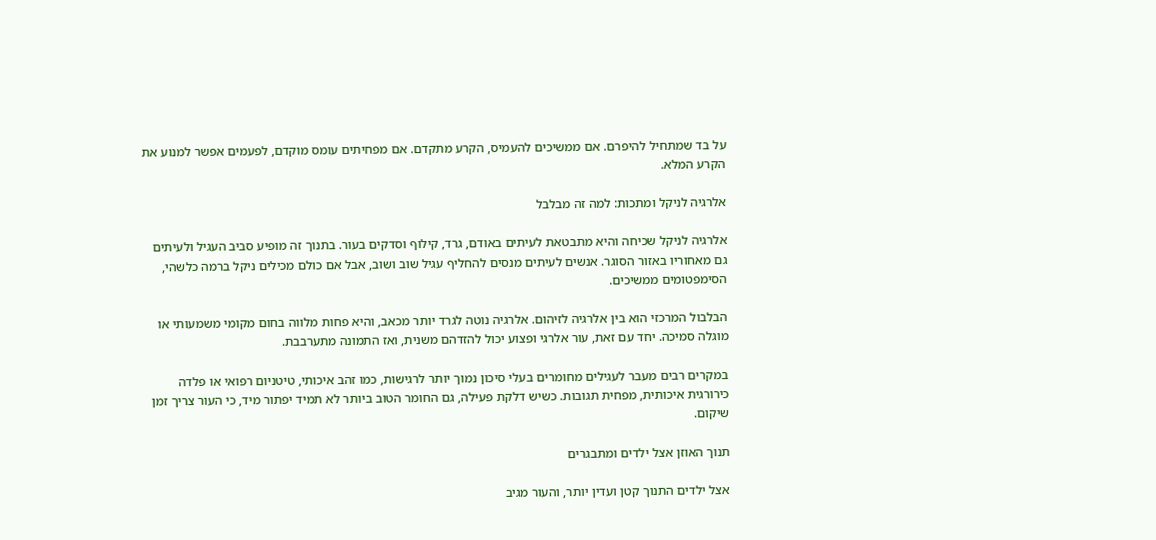על בד שמתחיל להיפרם. אם ממשיכים להעמיס, הקרע מתקדם. אם מפחיתים עומס מוקדם, לפעמים אפשר למנוע את הקרע המלא.

אלרגיה לניקל ומתכות: למה זה מבלבל

אלרגיה לניקל שכיחה והיא מתבטאת לעיתים באודם, גרד, קילוף וסדקים בעור. בתנוך זה מופיע סביב העגיל ולעיתים גם מאחוריו באזור הסוגר. אנשים לעיתים מנסים להחליף עגיל שוב ושוב, אבל אם כולם מכילים ניקל ברמה כלשהי, הסימפטומים ממשיכים.

הבלבול המרכזי הוא בין אלרגיה לזיהום. אלרגיה נוטה לגרד יותר מכאב, והיא פחות מלווה בחום מקומי משמעותי או מוגלה סמיכה. יחד עם זאת, עור אלרגי ופצוע יכול להזדהם משנית, ואז התמונה מתערבבת.

במקרים רבים מעבר לעגילים מחומרים בעלי סיכון נמוך יותר לרגישות, כמו זהב איכותי, טיטניום רפואי או פלדה כירורגית איכותית, מפחית תגובות. כשיש דלקת פעילה, גם החומר הטוב ביותר לא תמיד יפתור מיד, כי העור צריך זמן שיקום.

תנוך האוזן אצל ילדים ומתבגרים

אצל ילדים התנוך קטן ועדין יותר, והעור מגיב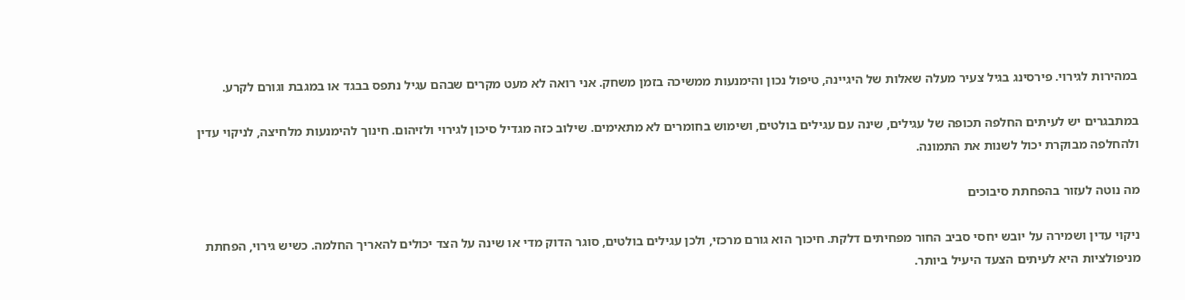במהירות לגירוי. פירסינג בגיל צעיר מעלה שאלות של היגיינה, טיפול נכון והימנעות ממשיכה בזמן משחק. אני רואה לא מעט מקרים שבהם עגיל נתפס בבגד או במגבת וגורם לקרע.

במתבגרים יש לעיתים החלפה תכופה של עגילים, שינה עם עגילים בולטים, ושימוש בחומרים לא מתאימים. שילוב כזה מגדיל סיכון לגירוי ולזיהום. חינוך להימנעות מלחיצה, לניקוי עדין ולהחלפה מבוקרת יכול לשנות את התמונה.

מה נוטה לעזור בהפחתת סיבוכים

ניקוי עדין ושמירה על יובש יחסי סביב החור מפחיתים דלקת. חיכוך הוא גורם מרכזי, ולכן עגילים בולטים, סוגר הדוק מדי או שינה על הצד יכולים להאריך החלמה. כשיש גירוי, הפחתת מניפולציות היא לעיתים הצעד היעיל ביותר.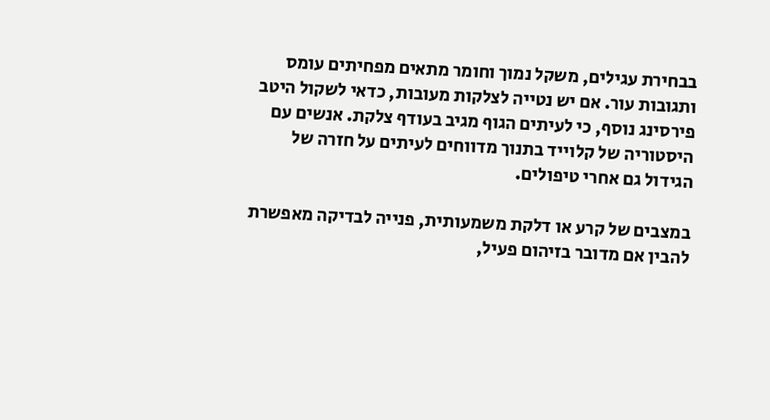בבחירת עגילים, משקל נמוך וחומר מתאים מפחיתים עומס ותגובות עור. אם יש נטייה לצלקות מעובות, כדאי לשקול היטב פירסינג נוסף, כי לעיתים הגוף מגיב בעודף צלקת. אנשים עם היסטוריה של קלוייד בתנוך מדווחים לעיתים על חזרה של הגידול גם אחרי טיפולים.

במצבים של קרע או דלקת משמעותית, פנייה לבדיקה מאפשרת להבין אם מדובר בזיהום פעיל,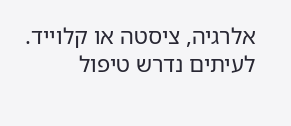אלרגיה, ציסטה או קלוייד. לעיתים נדרש טיפול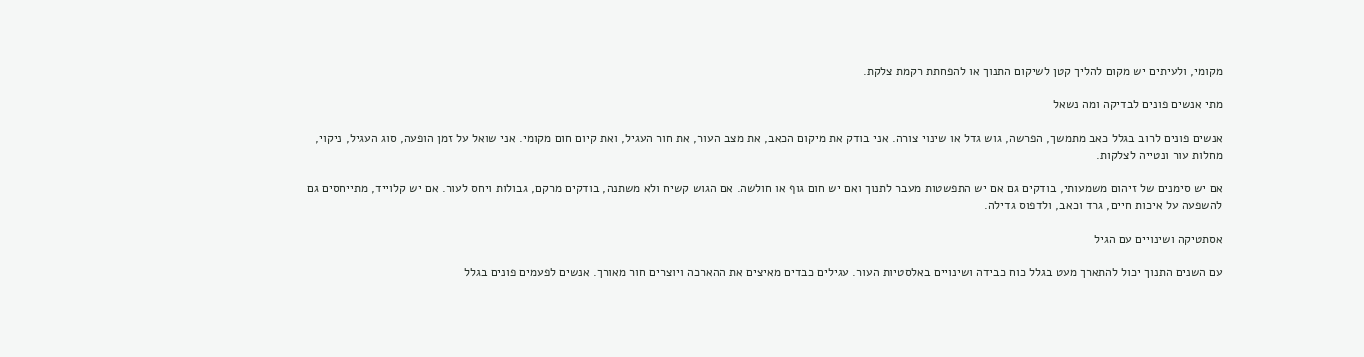מקומי, ולעיתים יש מקום להליך קטן לשיקום התנוך או להפחתת רקמת צלקת.

מתי אנשים פונים לבדיקה ומה נשאל

אנשים פונים לרוב בגלל כאב מתמשך, הפרשה, גוש גדל או שינוי צורה. אני בודק את מיקום הכאב, את מצב העור, את חור העגיל, ואת קיום חום מקומי. אני שואל על זמן הופעה, סוג העגיל, ניקוי, מחלות עור ונטייה לצלקות.

אם יש סימנים של זיהום משמעותי, בודקים גם אם יש התפשטות מעבר לתנוך ואם יש חום גוף או חולשה. אם הגוש קשיח ולא משתנה, בודקים מרקם, גבולות ויחס לעור. אם יש קלוייד, מתייחסים גם להשפעה על איכות חיים, גרד וכאב, ולדפוס גדילה.

אסתטיקה ושינויים עם הגיל

עם השנים התנוך יכול להתארך מעט בגלל כוח כבידה ושינויים באלסטיות העור. עגילים כבדים מאיצים את ההארכה ויוצרים חור מאורך. אנשים לפעמים פונים בגלל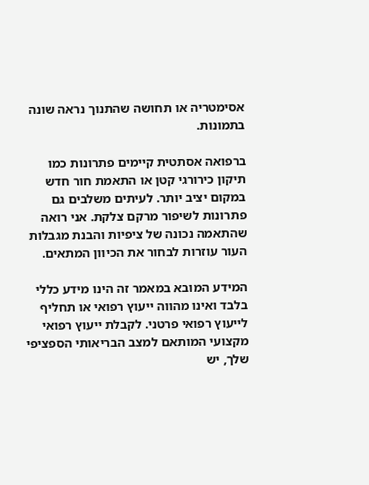אסימטריה או תחושה שהתנוך נראה שונה בתמונות.

ברפואה אסתטית קיימים פתרונות כמו תיקון כירורגי קטן או התאמת חור חדש במקום יציב יותר. לעיתים משלבים גם פתרונות לשיפור מרקם צלקת. אני רואה שהתאמה נכונה של ציפיות והבנת מגבלות העור עוזרות לבחור את הכיוון המתאים.

המידע המובא במאמר זה הינו מידע כללי בלבד ואינו מהווה ייעוץ רפואי או תחליף לייעוץ רפואי פרטני. לקבלת ייעוץ רפואי מקצועי המותאם למצב הבריאותי הספציפי שלך, יש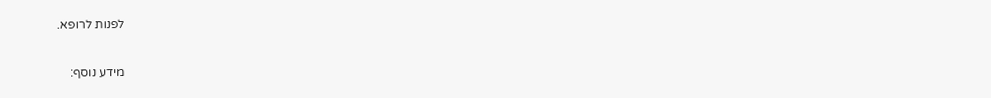לפנות לרופא.

מידע נוסף: